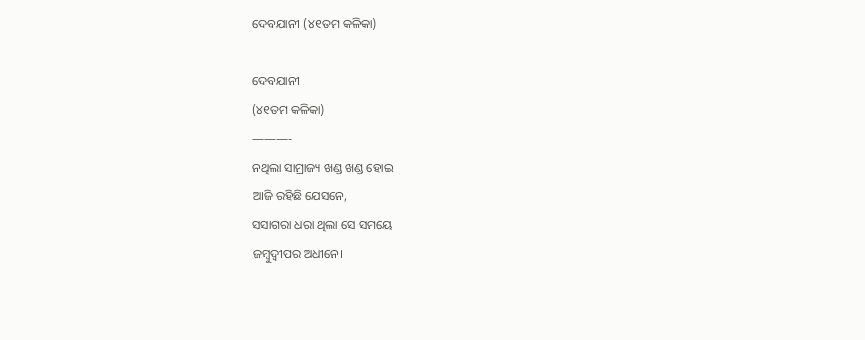ଦେବଯାନୀ (୪୧ତମ କଳିକା)

ଦେବଯାନୀ
(୪୧ତମ କଳିକା)
———-
ନଥିଲା ସାମ୍ରାଜ୍ୟ ଖଣ୍ଡ ଖଣ୍ଡ ହୋଇ
ଆଜି ରହିଛି ଯେସନେ,
ସସାଗରା ଧରା ଥିଲା ସେ ସମୟେ
ଜମ୍ବୁଦ୍ୱୀପର ଅଧୀନେ।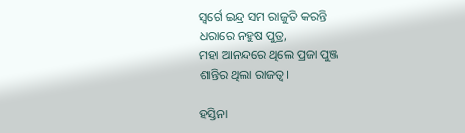ସ୍ୱର୍ଗେ ଇନ୍ଦ୍ର ସମ ରାଜୁତି କରନ୍ତି
ଧରାରେ ନହୁଷ ପୁତ୍ର,
ମହା ଆନନ୍ଦରେ ଥିଲେ ପ୍ରଜା ପୁଞ୍ଜ
ଶାନ୍ତିର ଥିଲା ରାଜତ୍ୱ।

ହସ୍ତିନା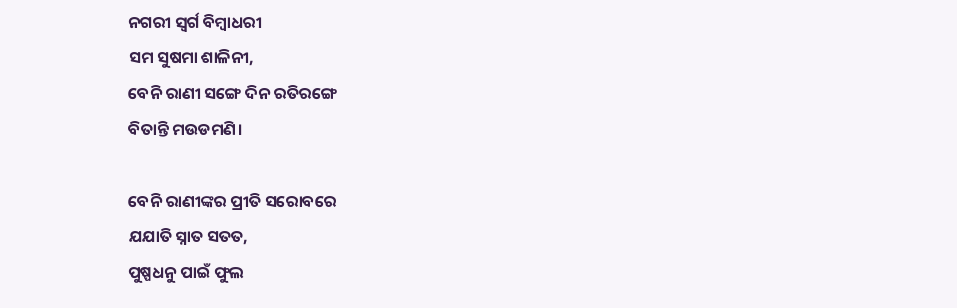ନଗରୀ ସ୍ୱର୍ଗ ବିମ୍ବାଧରୀ
ସମ ସୁଷମା ଶାଳିନୀ,
ବେନି ରାଣୀ ସଙ୍ଗେ ଦିନ ରତିରଙ୍ଗେ
ବିତାନ୍ତି ମଉଡମଣି।

ବେନି ରାଣୀଙ୍କର ପ୍ରୀତି ସରୋବରେ
ଯଯାତି ସ୍ନାତ ସତତ,
ପୁଷ୍ପଧନୁ ପାଇଁ ଫୁଲ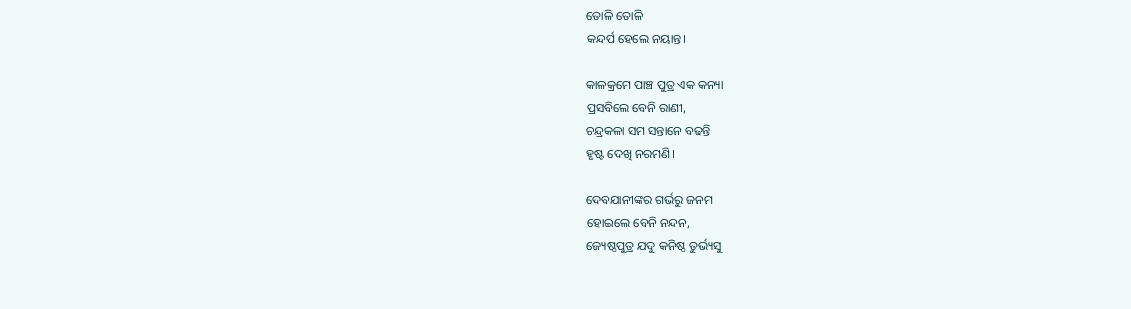ତୋଳି ତୋଳି
କନ୍ଦର୍ପ ହେଲେ ନୟାନ୍ତ।

କାଳକ୍ରମେ ପାଞ୍ଚ ପୁତ୍ର ଏକ କନ୍ୟା
ପ୍ରସବିଲେ ବେନି ରାଣୀ,
ଚନ୍ଦ୍ରକଳା ସମ ସନ୍ତାନେ ବଢନ୍ତି
ହୃଷ୍ଟ ଦେଖି ନରମଣି।

ଦେବଯାନୀଙ୍କର ଗର୍ଭରୁ ଜନମ
ହୋଇଲେ ବେନି ନନ୍ଦନ,
ଜ୍ୟେଷ୍ଠପୁତ୍ର ଯଦୁ କନିଷ୍ଠ ତୁର୍ଭ୍ୟସୁ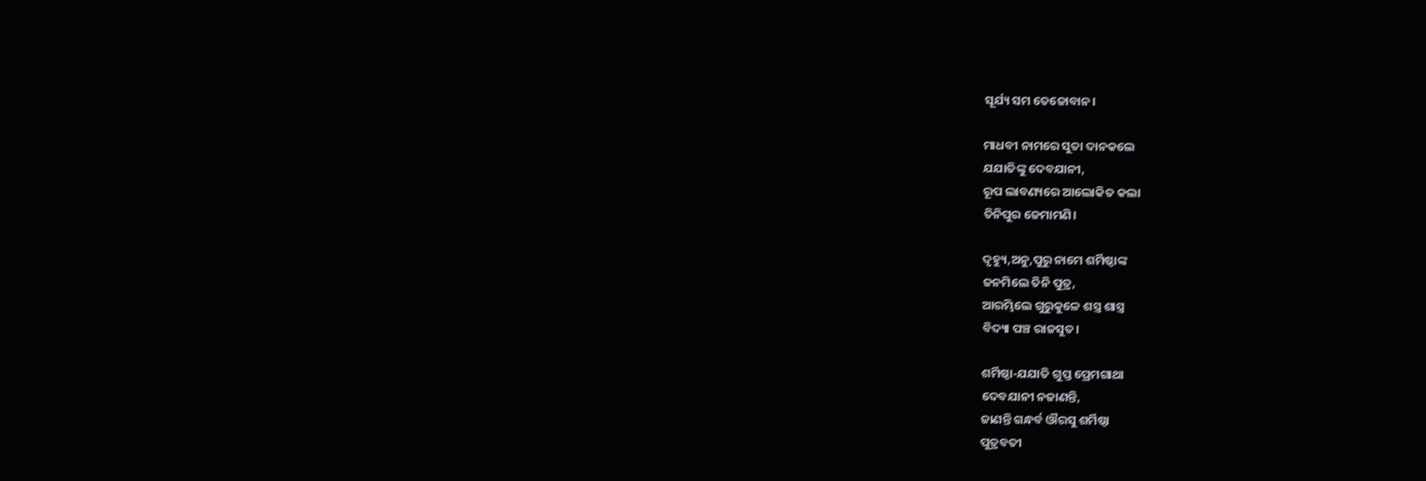ସୂର୍ଯ୍ୟ ସମ ତେଜୋବାନ।

ମାଧବୀ ନାମରେ ସୁତା ଦାନକଲେ
ଯଯାତିଙ୍କୁ ଦେବଯାନୀ,
ରୂପ ଲାବଣ୍ୟରେ ଆଲୋକିତ କଲା
ତିନିପୁର ଜେମାମଣି।

ଦୃହ୍ୟୁ,ଅନୁ,ପୁରୁ ନାମେ ଶର୍ମିଷ୍ଠାଙ୍କ
ଜନମିଲେ ତିନି ପୁତ୍ର,
ଆରମ୍ଭିଲେ ଗୁରୁକୁଳେ ଶସ୍ତ୍ର ଶାସ୍ତ୍ର
ବିଦ୍ୟା ପଞ୍ଚ ରାଜସୁତ।

ଶର୍ମିଷ୍ଠା-ଯଯାତି ଗୁପ୍ତ ପ୍ରେମଗାଥା
ଦେବଯାନୀ ନଜାଣନ୍ତି,
ଜାଣନ୍ତି ଗନ୍ଧର୍ବ ଔରସୁ ଶର୍ମିଷ୍ଠା
ପୁତ୍ରବତୀ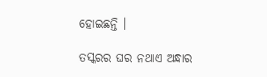ହୋଇଛନ୍ତି ।

ତସ୍କରର ଘର ନଥାଏ ଅନ୍ଧାର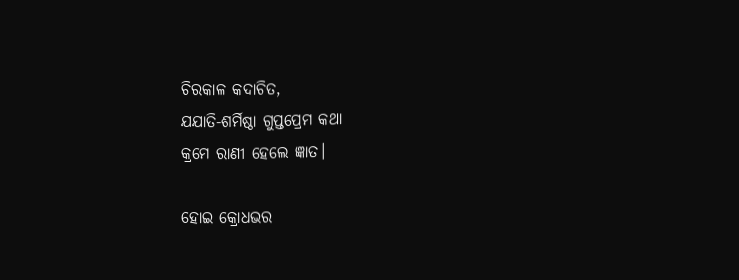ଚିରକାଳ କଦାଚିତ,
ଯଯାତି-ଶର୍ମିଷ୍ଠା ଗୁପ୍ତପ୍ରେମ କଥା
କ୍ରମେ ରାଣୀ ହେଲେ ଜ୍ଞାତ।

ହୋଇ କ୍ରୋଧଭର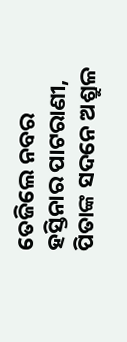ତେଜିଲେ ନବର
ହସ୍ତିନାର ପାଟରାଣୀ,
ପିତାଙ୍କ ସଦନେ ଅଶ୍ରୁଳ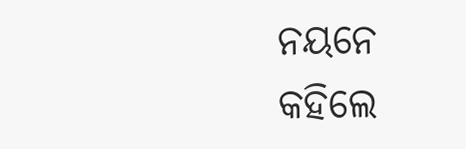ନୟନେ
କହିଲେ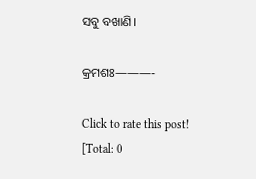ସବୁ ବଖାଣି।

କ୍ରମଶଃ———-

Click to rate this post!
[Total: 0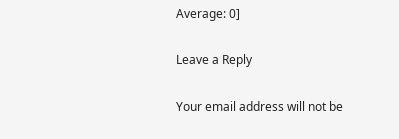Average: 0]

Leave a Reply

Your email address will not be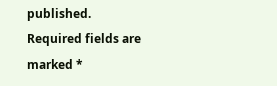published. Required fields are marked *